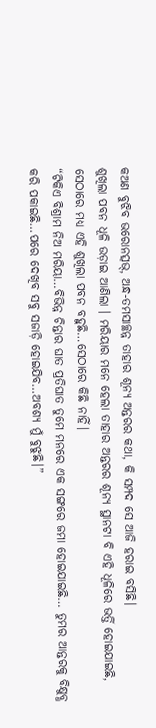କଅଣ ବୁଝିବ ଭରୋନତ୍ସଭ୍, ଅନ୍ଧ-ତମସାଚ୍ଛନ୍ନ ତାହାର ଶୂନ୍ୟ ଅନ୍ତରର କଥା, କି ସମ୍ପଦ ସେ ଆଜି ହରାଇ ବସିଛି।
ଶୁଖିଲା ପବନ ଧୂଳି ଉଡ଼ାଇ ଆଣିଲା । ମରିୟାର ମନେ ହେଲା ତାହାର ଅନ୍ତରର ଶୂନ୍ୟ ସ୍ଥାନଟା ବି ଏହି ଧୂଳିରେ ଭର୍ତ୍ତି ହୋଇଯାଇଛି, ସେଠାରେ ମଧ୍ୟ ଏହି ଶୁଖିଲା ପବନ ବହୁଛି…ସେଠାରେ କିଛି ନାହିଁ।
“ଟିକିଏ ବିଶ୍ରାମ ନିଅ ମରିୟା…ବିଭିନ୍ନ ଚିନ୍ତାର ଘାତ ପ୍ରତିଘାତ ତୁମେ ମନରେ ଏକ ସଙ୍ଗରେ ଜମା ହୋଇଯାଇଛି… ତୁମର ଆନ୍ତରକୁ ବିକ୍ଷୁବ୍ଧ କରି ପକାଇଛି…ପରେ ଦେଖିବ ସବୁ ସଜାଡ଼ି ହୋଇଯିବ…ଅବଶ୍ୟ ମୁଁ ବୁଝୁଛି।”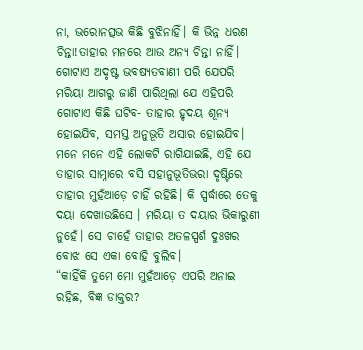ନା, ଭରୋନତ୍ସଭ କିଛି ବୁଝିନାହିଁ। କି ଭିନ୍ନ ଧରଣ ଚିନ୍ତା!ତାହାର ମନରେ ଆଉ ଅନ୍ୟ ଚିନ୍ତା ନାହିଁ। ଗୋଟାଏ ଅଦୃଷ୍ଟ ଭବଷ୍ୟତବାଣୀ ପରି ଯେପରି ମରିୟା ଆଗରୁ ଜାଣି ପାରିଥିଲା ଯେ ଏହିପରି ଗୋଟାଏ କିଛି ଘଟିବ- ତାହାର ହୃଦୟ ଶୂନ୍ୟ ହୋଇଯିବ, ସମସ୍ତ ଅନୁଭୂତି ଅସାର ହୋଇଯିବ। ମନେ ମନେ ଏହି ଲୋକଟି ରାଗିଯାଇଛି, ଏହି ଯେ ତାହାର ସାମ୍ନାରେ ବସି ସହାନୁଭୂତିଭରା ଦୃଷ୍ଟିରେ ତାହାର ମୁହଁଆଡ଼େ ଚାହିଁ ରହିଛି। କି ସ୍ପର୍ଦ୍ଧାରେ ତେକୁ ଦୟା ଦେଖାଉଛିସେ । ମରିୟା ତ ଦୟାର ଭିକାରୁଣୀ ନୁହେଁ। ସେ ଚାହେଁ ତାହାର ଅତଳସ୍ପର୍ଶ ଦୁଃଖର ବୋଝ ସେ ଏକା ବୋହି ବୁଲିବ।
“କାହିଁକି ତୁମେ ମୋ ମୁହଁଆଡ଼େ ଏପରି ଅନାଇ ରହିଛ, ବିଜ୍ଞ ଡାକ୍ତର?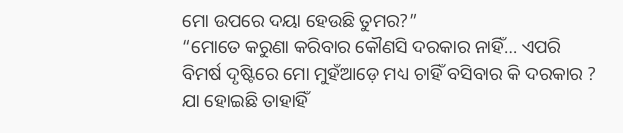ମୋ ଉପରେ ଦୟା ହେଉଛି ତୁମର?”
“ମୋତେ କରୁଣା କରିବାର କୌଣସି ଦରକାର ନାହିଁ… ଏପରି ବିମର୍ଷ ଦୃଷ୍ଟିରେ ମୋ ମୁହଁଆଡ଼େ ମଧ୍ୟ ଚାହିଁ ବସିବାର କି ଦରକାର ? ଯା ହୋଇଛି ତାହାହିଁ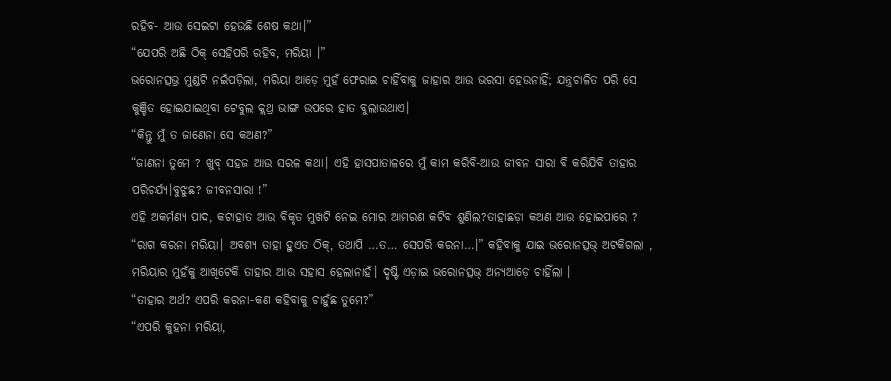ରହିବ- ଆଉ ସେଇଟା ହେଉଛି ଶେଷ କଥା।”
“ଯେପରି ଅଛି ଠିକ୍ ସେହିପରି ରହିବ, ମରିୟା ।”
ଭରୋନତ୍ସଭ୍ର ମୁଣ୍ଡଟି ନଇଁପଡ଼ିଲା, ମରିୟା ଆଡ଼େ ମୁହଁ ଫେରାଇ ଚାହିଁବାକୁ ଜାହାର ଆଉ ଭରସା ହେଉନାହିଁ; ଯନ୍ତ୍ରଚାଳିତ ପରି ସେ କୁଞ୍ଚିତ ହୋଇଯାଇଥିବା ଟେବୁଲ କ୍ଲଥ୍ର ଭାଙ୍ଗ ଉପରେ ହାତ ବୁଲାଉଥାଏ।
“କିନ୍ତୁ ମୁଁ ତ ଜାଣେନା ସେ କଅଣ?”
“ଜାଣନା ତୁମେ ? ଖୁବ୍ ସହଜ ଆଉ ସରଳ କଥା। ଏହି ହାସପାତାଳରେ ମୁଁ କାମ କରିବି-ଆଉ ଜୀବନ ସାରା ବି କରିଯିବି ତାହାର ପରିଚର୍ଯ୍ୟ।ବୁଝୁଛ? ଜୀବନସାରା !”
ଏହି ଅକର୍ମଣ୍ୟ ପାଦ, କଟାହାତ ଆଉ ବିକୃତ ମୁଖଟି ନେଇ ମୋର ଆମରଣ କଟିବ ଶୁଣିଲ?ତାହାଛଡ଼ା କଅଣ ଆଉ ହୋଇପାରେ ?
“ରାଗ କରନା ମରିୟା। ଅବଶ୍ୟ ତାହା ହୁଏତ ଠିକ୍, ତଥାପି …ତ… ସେପରି କରନା…।” କହିବାକୁ ଯାଇ ଭରୋନତ୍ସଭ୍ ଅଟକିଗଲା , ମରିୟାର ମୁହଁକୁ ଆଖିଟେକି ତାହାର ଆଉ ସହାସ ହେଲାନାହଁ। ଦୃଷ୍ଟି ଏଡ଼ାଇ ଭରୋନତ୍ସଭ୍ ଅନ୍ୟଆଡ଼େ ଚାହିଁଲା ।
“ତାହାର ଅର୍ଥ? ଏପରି କରନା-କଣ କହିବାକୁ ଚାହୁଁଛ ତୁମେ?”
“ଏପରି କୁହନା ମରିୟା,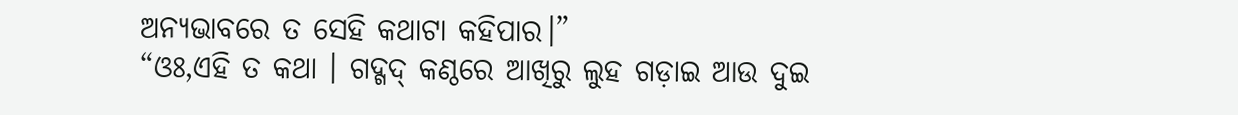ଅନ୍ୟଭାବରେ ତ ସେହି କଥାଟା କହିପାର।”
“ଓଃ,ଏହି ତ କଥା । ଗଦ୍ଗଦ୍ କଣ୍ଠରେ ଆଖିରୁ ଲୁହ ଗଡ଼ାଇ ଆଉ ଦୁଇ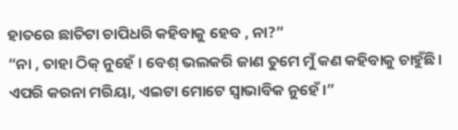ହାତରେ ଛାତିଟା ଚାପିଧରି କହିବାକୁ ହେବ , ନା?”
“ନା , ତାହା ଠିକ୍ ନୁହେଁ । ବେଶ୍ ଭଲକରି ଜାଣ ତୁମେ ମୁଁ କଣ କହିବାକୁ ଚାହୁଁଛି। ଏପରି କରନା ମରିୟା, ଏଇଟା ମୋଟେ ସ୍ବାଭାବିକ ନୁହେଁ।”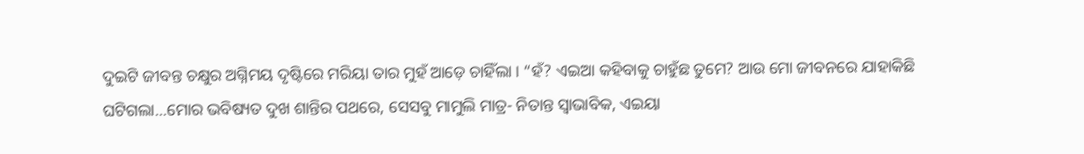ଦୁଇଟି ଜୀବନ୍ତ ଚକ୍ଷୁର ଅଗ୍ନିମୟ ଦୃଷ୍ଟିରେ ମରିୟା ତାର ମୁହଁ ଆଡ଼େ ଚାହିଁଲା । “ହଁ? ଏଇଆ କହିବାକୁ ଚାହୁଁଛ ତୁମେ? ଆଉ ମୋ ଜୀବନରେ ଯାହାକିଛି ଘଟିଗଲା…ମୋର ଭବିଷ୍ୟତ ଦୁଖ ଶାନ୍ତିର ପଥରେ, ସେସବୁ ମାମୁଲି ମାତ୍ର- ନିତାନ୍ତ ସ୍ବାଭାବିକ, ଏଇୟା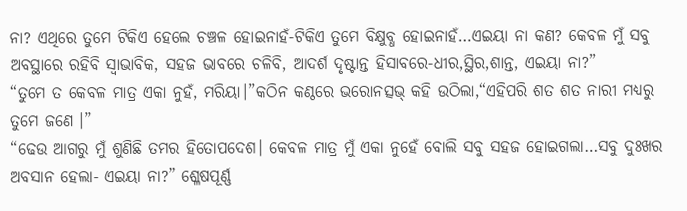ନା? ଏଥିରେ ତୁମେ ଟିକିଏ ହେଲେ ଚଞ୍ଚଳ ହୋଇନାହଁ-ଟିକିଏ ତୁମେ ବିକ୍ଷୁବ୍ଧ ହୋଇନାହଁ…ଏଇୟା ନା କଣ? କେବଳ ମୁଁ ସବୁ ଅବସ୍ଥାରେ ରହିବି ସ୍ବାଭାବିକ, ସହଜ ଭାବରେ ଚଳିବି, ଆଦର୍ଶ ଦୃଷ୍ଟାନ୍ତ ହିସାବରେ-ଧୀର,ସ୍ଥିର,ଶାନ୍ତ, ଏଇୟା ନା?”
“ତୁମେ ତ କେବଳ ମାତ୍ର ଏକା ନୁହଁ, ମରିୟା।”କଠିନ କଣ୍ଠରେ ଭରୋନତ୍ସଭ୍ କହି ଉଠିଲା,“ଏହିପରି ଶତ ଶତ ନାରୀ ମଧ୍ୟରୁ ତୁମେ ଜଣେ ।”
“ଢେଉ ଆଗରୁ ମୁଁ ଶୁଣିଛି ତମର ହିତୋପଦେଶ। କେବଳ ମାତ୍ର ମୁଁ ଏକା ନୁହେଁ ବୋଲି ସବୁ ସହଜ ହୋଇଗଲା…ସବୁ ଦୁଃଖର ଅବସାନ ହେଲା- ଏଇୟା ନା?” ଶ୍ଳେଷପୂର୍ଣ୍ଣ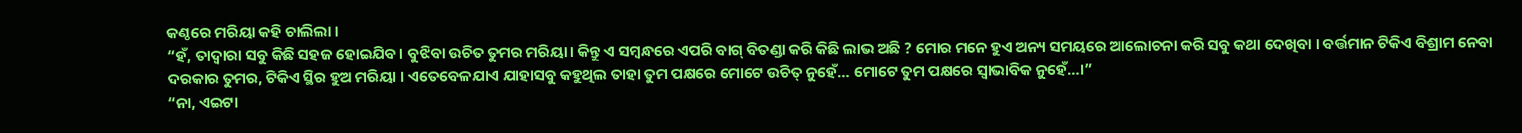କଣ୍ଠରେ ମରିୟା କହି ଚାଲିଲା ।
“ହଁ, ତାଦ୍ବାରା ସବୁ କିଛି ସହଜ ହୋଇଯିବ। ବୁଝିବା ଉଚିତ ତୁମର ମରିୟା। କିନ୍ତୁ ଏ ସମ୍ବନ୍ଧରେ ଏପରି ବାଗ୍ ବିତଣ୍ଡା କରି କିଛି ଲାଭ ଅଛି ? ମୋର ମନେ ହୁଏ ଅନ୍ୟ ସମୟରେ ଆଲୋଚନା କରି ସବୁ କଥା ଦେଖିବା । ବର୍ତ୍ତମାନ ଟିକିଏ ବିଶ୍ରାମ ନେବା ଦରକାର ତୁମର, ଟିକିଏ ସ୍ଥିର ହୁଅ ମରିୟା । ଏତେବେଳଯାଏ ଯାହାସବୁ କହୁଥିଲ ତାହା ତୁମ ପକ୍ଷରେ ମୋଟେ ଉଚିତ୍ ନୁହେଁ… ମୋଟେ ତୁମ ପକ୍ଷରେ ସ୍ବାଭାବିକ ନୁହେଁ…।”
“ନା, ଏଇଟା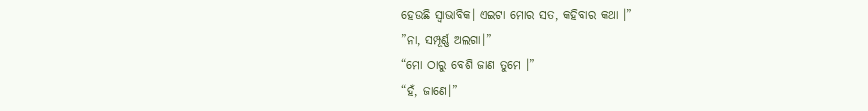ହେଉଛି ସ୍ବାଭାବିକ। ଏଇଟା ମୋର ସତ, କହିବାର କଥା ।”
”ନା, ସମ୍ପୂର୍ଣ୍ଣ ଅଲଗା।”
“ମୋ ଠାରୁ ବେଶି ଜାଣ ତୁମେ ।”
“ହଁ, ଜାଣେ।”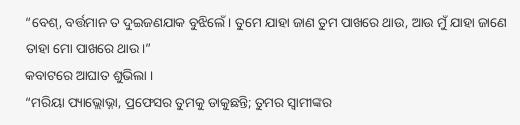“ବେଶ୍, ବର୍ତ୍ତମାନ ତ ଦୁଇଜଣଯାକ ବୁଝିଲେଁ। ତୁମେ ଯାହା ଜାଣ ତୁମ ପାଖରେ ଥାଉ, ଆଉ ମୁଁ ଯାହା ଜାଣେ ତାହା ମୋ ପାଖରେ ଥାଉ।”
କବାଟରେ ଆଘାତ ଶୁଭିଲା ।
“ମରିୟା ପ୍ୟାଭ୍ଲୋଭ୍ନା, ପ୍ରଫେସର ତୁମକୁ ଡାକୁଛନ୍ତି; ତୁମର ସ୍ବାମୀଙ୍କର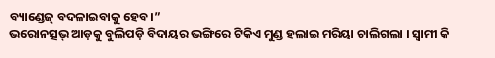ବ୍ୟାଣ୍ଡେଜ୍ ବଦଳାଇବାକୁ ହେବ।”
ଭରୋନତ୍ସଭ୍ ଆଡ଼କୁ ବୁଲିପଡ଼ି ବିଦାୟର ଭଙ୍ଗିରେ ଟିକିଏ ମୁଣ୍ଡ ହଲାଇ ମରିୟା ଚାଲିଗଲା । ସ୍ବାମୀ କି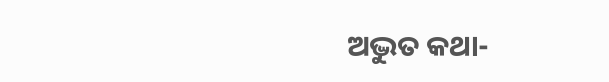ଅଦ୍ଭୁତ କଥା-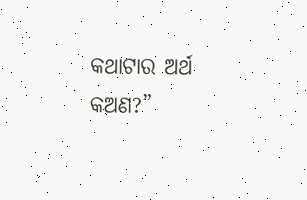କଥାଟାର ଅର୍ଥ କଅଣ?”